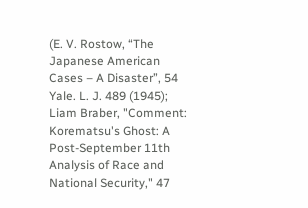(E. V. Rostow, “The Japanese American Cases – A Disaster”, 54 Yale. L. J. 489 (1945);
Liam Braber, "Comment: Korematsu's Ghost: A Post-September 11th Analysis of Race and National Security," 47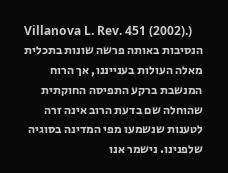Villanova L. Rev. 451 (2002).)
הנסיבות באותה פרשה שונות בתכלית מאלה העולות בענייננו, אך הרוח המנשבת ברקע התפיסה החוקתית שהוחלה שם בדעת הרוב אינה זרה לטענות שנשמעו מפי המדינה בסוגיה שלפנינו. נישמר אנו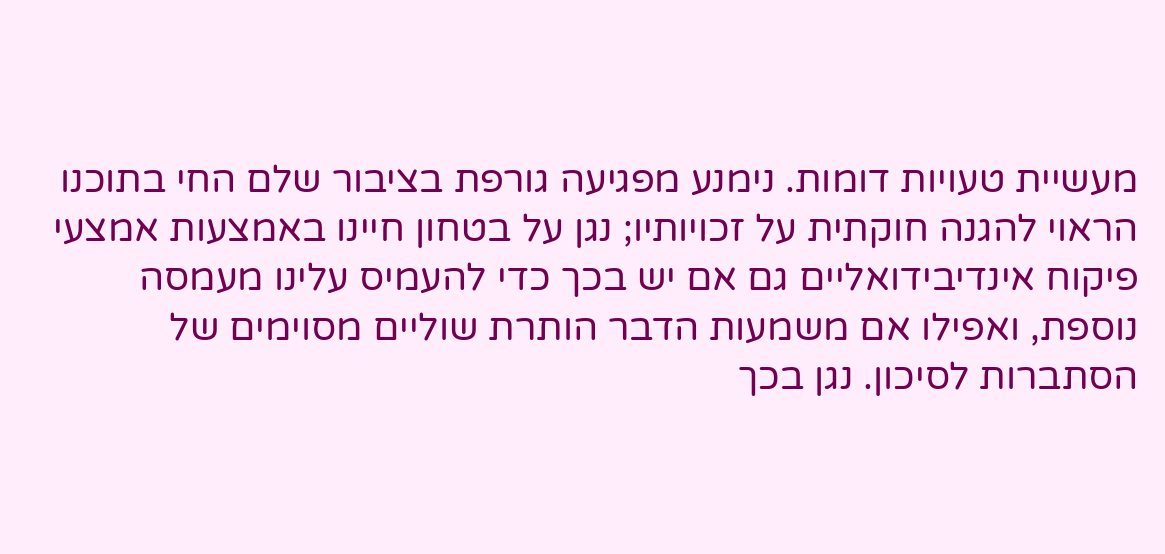מעשיית טעויות דומות. נימנע מפגיעה גורפת בציבור שלם החי בתוכנו הראוי להגנה חוקתית על זכויותיו; נגן על בטחון חיינו באמצעות אמצעי פיקוח אינדיבידואליים גם אם יש בכך כדי להעמיס עלינו מעמסה נוספת, ואפילו אם משמעות הדבר הותרת שוליים מסוימים של הסתברות לסיכון. נגן בכך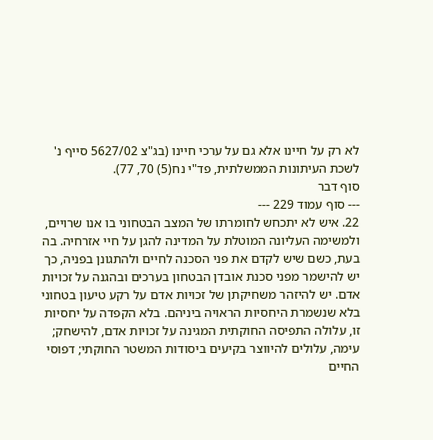לא רק על חיינו אלא גם על ערכי חיינו (בג"צ 5627/02 סייף נ' לשכת העיתונות הממשלתית, פד"י נח(5) 70, 77).
סוף דבר
--- סוף עמוד 229 ---
22. איש לא יתכחש לחומרתו של המצב הבטחוני בו אנו שרויים, ולמשימה העליונה המוטלת על המדינה להגן על חיי אזרחיה. בה בעת, כשם שיש לקדם את פני הסכנה לחיים ולהתגונן בפניה, כך יש להישמר מפני סכנת אובדן הבטחון בערכים ובהגנה על זכויות אדם. יש להיזהר משחיקתן של זכויות אדם על רקע טיעון בטחוני בלא שנשמרת היחסיות הראויה ביניהם. בלא הקפדה על יחסיות זו, עלולה התפיסה החוקתית המגינה על זכויות אדם, להישחק; עימה, עלולים להיווצר בקיעים ביסודות המשטר החוקתי; דפוסי החיים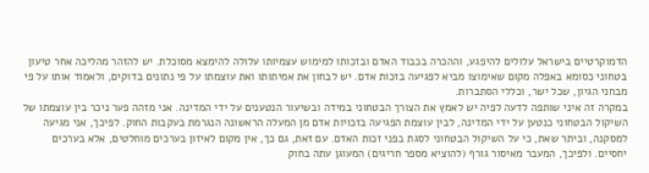הדמוקרטיים בישראל עלולים להיפגע, וההכרה בכבוד האדם ובזכותו למימוש עצמיותו עלולה להימצא מסוכלת. יש להזהר מהליכה אחר טיעון בטחוני כסומא באפלה מקום שאימוצו מביא לפגיעה בזכות אדם. יש לבחון את אמיתותו ואת עוצמתו על פי נתונים בדוקים, ולאמוד אותו על פי מבחני הגיון, שכל ישר, וכללי הסתברות.
במקרה זה איני שותפה לדעה לפיה יש לאמץ את הצורך הבטחוני במידה ובשיעור הנטענים על ידי המדינה. אני מזהה פער ניכר בין עוצמתו של השיקול הבטחוני כנטען על ידי המדינה, לבין עוצמת הפגיעה בזכויות אדם מן המעלה הראשונה הנגרמת בעקבות החוק. לפיכך, אני מגיעה למסקנה, וביתר שאת, כי על השיקול הבטחוני לסגת בפני זכות האדם. עם זאת, גם כך, אין מקום לאיזון בערכים מוחלטים, אלא בערכים יחסיים. ולפיכך, המעבר מאיסור גורף (להוציא מספר חריגים) המעוגן עתה בחוק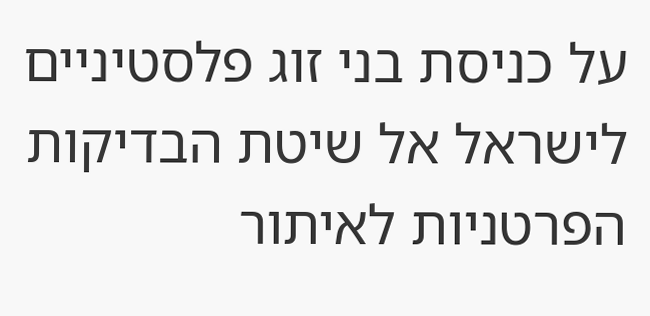על כניסת בני זוג פלסטיניים לישראל אל שיטת הבדיקות הפרטניות לאיתור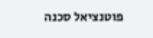פוטנציאל סכנה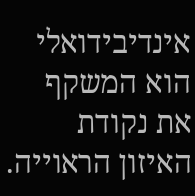אינדיבידואלי הוא המשקף את נקודת האיזון הראוייה.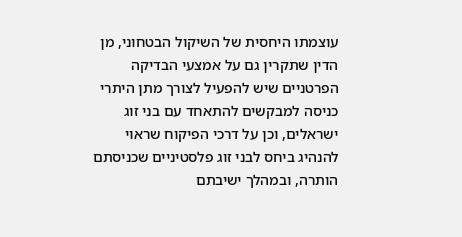עוצמתו היחסית של השיקול הבטחוני, מן הדין שתקרין גם על אמצעי הבדיקה הפרטניים שיש להפעיל לצורך מתן היתרי כניסה למבקשים להתאחד עם בני זוג ישראלים, וכן על דרכי הפיקוח שראוי להנהיג ביחס לבני זוג פלסטיניים שכניסתם הותרה, ובמהלך ישיבתם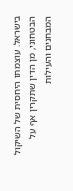בישראל. עוצמתו היחסית של השיקול הבטחוני, מן הדין שתקרין אף על המבחנים והעילות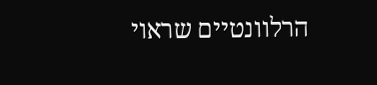הרלוונטיים שראוי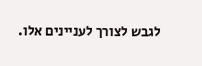לגבש לצורך לעניינים אלו.